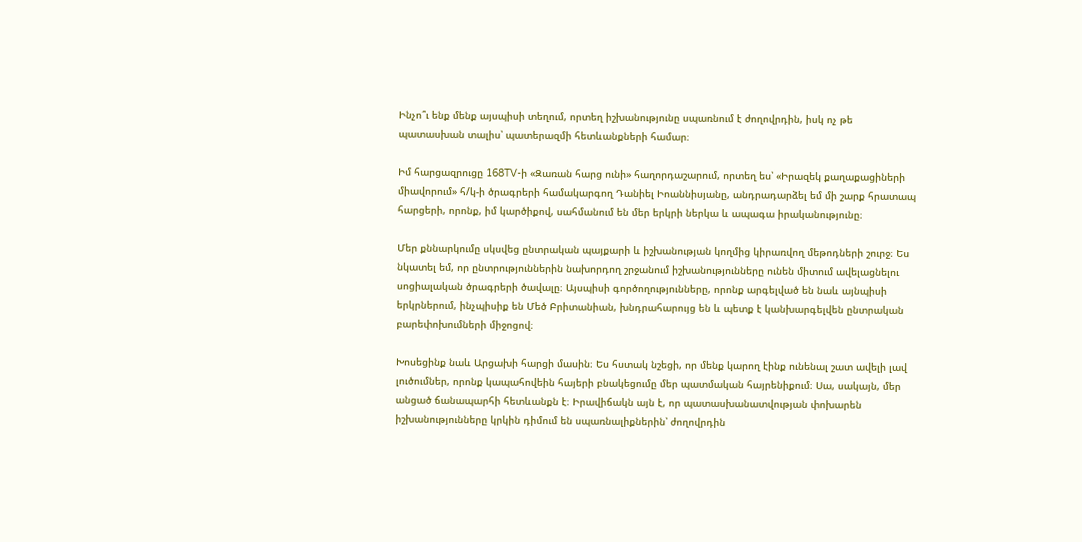Ինչո՞ւ ենք մենք այսպիսի տեղում, որտեղ իշխանությունը սպառնում է ժողովրդին, իսկ ոչ թե պատասխան տալիս՝ պատերազմի հետևանքների համար։

Իմ հարցազրուցը 168TV-ի «Զառան հարց ունի» հաղորդաշարում, որտեղ ես՝ «Իրազեկ քաղաքացիների միավորում» հ/կ-ի ծրագրերի համակարգող Դանիել Իոաննիսյանը, անդրադարձել եմ մի շարք հրատապ հարցերի, որոնք, իմ կարծիքով, սահմանում են մեր երկրի ներկա և ապագա իրականությունը։

Մեր քննարկումը սկսվեց ընտրական պայքարի և իշխանության կողմից կիրառվող մեթոդների շուրջ։ Ես նկատել եմ, որ ընտրություններին նախորդող շրջանում իշխանությունները ունեն միտում ավելացնելու սոցիալական ծրագրերի ծավալը։ Այսպիսի գործողությունները, որոնք արգելված են նաև այնպիսի երկրներում, ինչպիսիք են Մեծ Բրիտանիան, խնդրահարույց են և պետք է կանխարգելվեն ընտրական բարեփոխումների միջոցով։

Խոսեցինք նաև Արցախի հարցի մասին։ Ես հստակ նշեցի, որ մենք կարող էինք ունենալ շատ ավելի լավ լուծումներ, որոնք կապահովեին հայերի բնակեցումը մեր պատմական հայրենիքում։ Սա, սակայն, մեր անցած ճանապարհի հետևանքն է։ Իրավիճակն այն է, որ պատասխանատվության փոխարեն իշխանությունները կրկին դիմում են սպառնալիքներին՝ ժողովրդին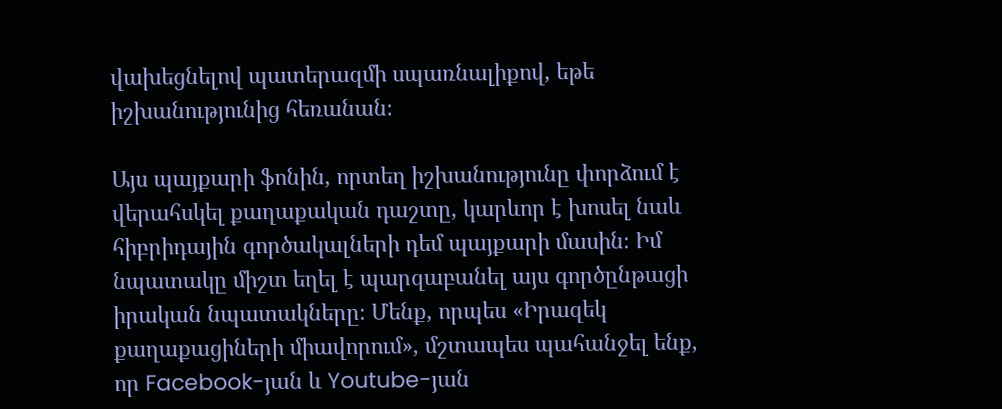վախեցնելով պատերազմի սպառնալիքով, եթե իշխանությունից հեռանան։

Այս պայքարի ֆոնին, որտեղ իշխանությունը փորձում է վերահսկել քաղաքական դաշտը, կարևոր է խոսել նաև հիբրիդային գործակալների դեմ պայքարի մասին։ Իմ նպատակը միշտ եղել է պարզաբանել այս գործընթացի իրական նպատակները։ Մենք, որպես «Իրազեկ քաղաքացիների միավորում», մշտապես պահանջել ենք, որ Facebook-յան և Youtube-յան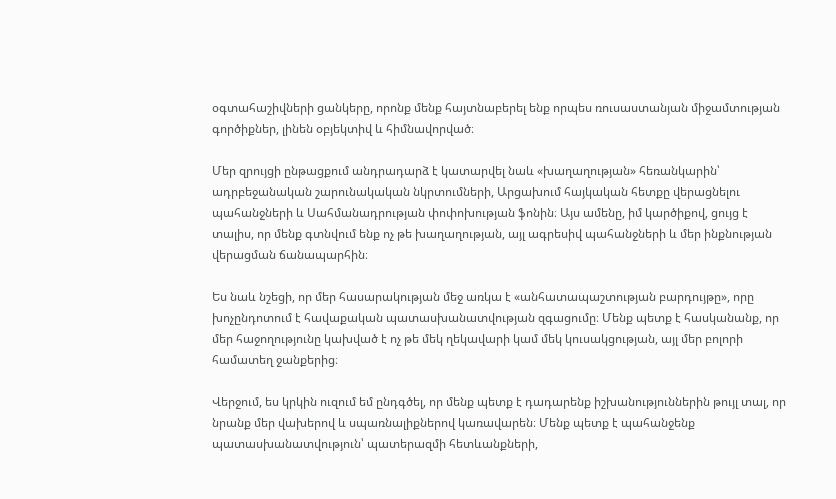օգտահաշիվների ցանկերը, որոնք մենք հայտնաբերել ենք որպես ռուսաստանյան միջամտության գործիքներ, լինեն օբյեկտիվ և հիմնավորված։

Մեր զրույցի ընթացքում անդրադարձ է կատարվել նաև «խաղաղության» հեռանկարին՝ ադրբեջանական շարունակական նկրտումների, Արցախում հայկական հետքը վերացնելու պահանջների և Սահմանադրության փոփոխության ֆոնին։ Այս ամենը, իմ կարծիքով, ցույց է տալիս, որ մենք գտնվում ենք ոչ թե խաղաղության, այլ ագրեսիվ պահանջների և մեր ինքնության վերացման ճանապարհին։

Ես նաև նշեցի, որ մեր հասարակության մեջ առկա է «անհատապաշտության բարդույթը», որը խոչընդոտում է հավաքական պատասխանատվության զգացումը։ Մենք պետք է հասկանանք, որ մեր հաջողությունը կախված է ոչ թե մեկ ղեկավարի կամ մեկ կուսակցության, այլ մեր բոլորի համատեղ ջանքերից։

Վերջում, ես կրկին ուզում եմ ընդգծել, որ մենք պետք է դադարենք իշխանություններին թույլ տալ, որ նրանք մեր վախերով և սպառնալիքներով կառավարեն։ Մենք պետք է պահանջենք պատասխանատվություն՝ պատերազմի հետևանքների,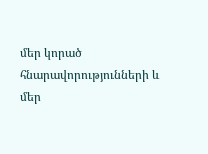մեր կորած հնարավորությունների և մեր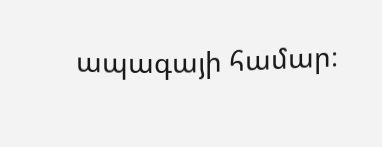ապագայի համար։